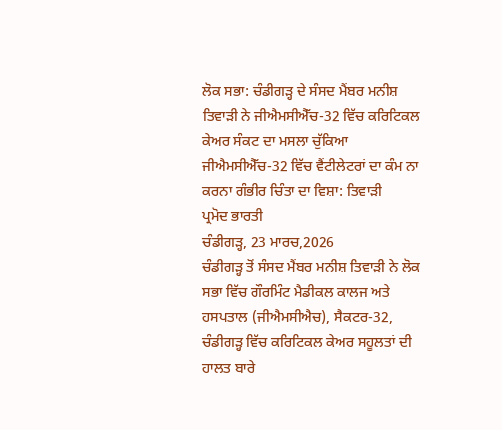ਲੋਕ ਸਭਾ: ਚੰਡੀਗੜ੍ਹ ਦੇ ਸੰਸਦ ਮੈਂਬਰ ਮਨੀਸ਼ ਤਿਵਾੜੀ ਨੇ ਜੀਐਮਸੀਐੱਚ-32 ਵਿੱਚ ਕਰਿਟਿਕਲ ਕੇਅਰ ਸੰਕਟ ਦਾ ਮਸਲਾ ਚੁੱਕਿਆ
ਜੀਐਮਸੀਐੱਚ-32 ਵਿੱਚ ਵੈਂਟੀਲੇਟਰਾਂ ਦਾ ਕੰਮ ਨਾ ਕਰਨਾ ਗੰਭੀਰ ਚਿੰਤਾ ਦਾ ਵਿਸ਼ਾ: ਤਿਵਾੜੀ
ਪ੍ਰਮੋਦ ਭਾਰਤੀ
ਚੰਡੀਗੜ੍ਹ, 23 ਮਾਰਚ,2026
ਚੰਡੀਗੜ੍ਹ ਤੋਂ ਸੰਸਦ ਮੈਂਬਰ ਮਨੀਸ਼ ਤਿਵਾੜੀ ਨੇ ਲੋਕ ਸਭਾ ਵਿੱਚ ਗੌਰਮਿੰਟ ਮੈਡੀਕਲ ਕਾਲਜ ਅਤੇ ਹਸਪਤਾਲ (ਜੀਐਮਸੀਐਚ), ਸੈਕਟਰ-32, ਚੰਡੀਗੜ੍ਹ ਵਿੱਚ ਕਰਿਟਿਕਲ ਕੇਅਰ ਸਹੂਲਤਾਂ ਦੀ ਹਾਲਤ ਬਾਰੇ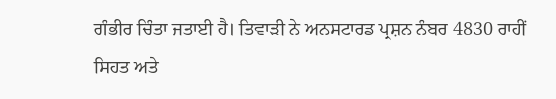ਗੰਭੀਰ ਚਿੰਤਾ ਜਤਾਈ ਹੈ। ਤਿਵਾੜੀ ਨੇ ਅਨਸਟਾਰਡ ਪ੍ਰਸ਼ਨ ਨੰਬਰ 4830 ਰਾਹੀਂ ਸਿਹਤ ਅਤੇ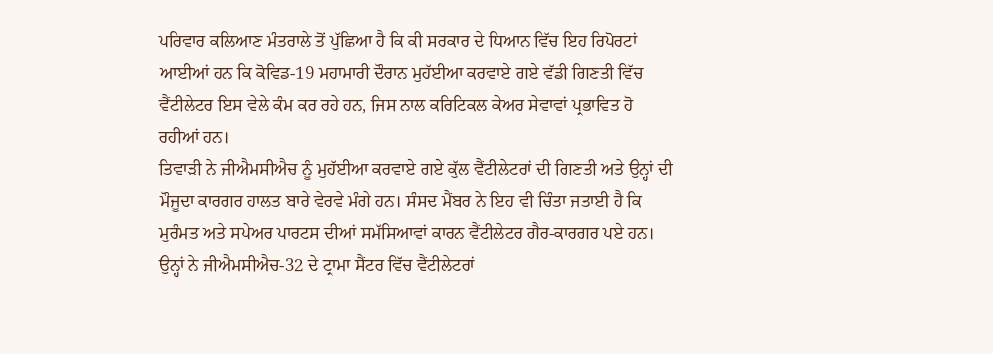ਪਰਿਵਾਰ ਕਲਿਆਣ ਮੰਤਰਾਲੇ ਤੋਂ ਪੁੱਛਿਆ ਹੈ ਕਿ ਕੀ ਸਰਕਾਰ ਦੇ ਧਿਆਨ ਵਿੱਚ ਇਹ ਰਿਪੋਰਟਾਂ ਆਈਆਂ ਹਨ ਕਿ ਕੋਵਿਡ-19 ਮਹਾਮਾਰੀ ਦੌਰਾਨ ਮੁਹੱਈਆ ਕਰਵਾਏ ਗਏ ਵੱਡੀ ਗਿਣਤੀ ਵਿੱਚ ਵੈਂਟੀਲੇਟਰ ਇਸ ਵੇਲੇ ਕੰਮ ਕਰ ਰਹੇ ਹਨ, ਜਿਸ ਨਾਲ ਕਰਿਟਿਕਲ ਕੇਅਰ ਸੇਵਾਵਾਂ ਪ੍ਰਭਾਵਿਤ ਹੋ ਰਹੀਆਂ ਹਨ।
ਤਿਵਾੜੀ ਨੇ ਜੀਐਮਸੀਐਚ ਨੂੰ ਮੁਹੱਈਆ ਕਰਵਾਏ ਗਏ ਕੁੱਲ ਵੈਂਟੀਲੇਟਰਾਂ ਦੀ ਗਿਣਤੀ ਅਤੇ ਉਨ੍ਹਾਂ ਦੀ ਮੌਜੂਦਾ ਕਾਰਗਰ ਹਾਲਤ ਬਾਰੇ ਵੇਰਵੇ ਮੰਗੇ ਹਨ। ਸੰਸਦ ਮੈਂਬਰ ਨੇ ਇਹ ਵੀ ਚਿੰਤਾ ਜਤਾਈ ਹੈ ਕਿ ਮੁਰੰਮਤ ਅਤੇ ਸਪੇਅਰ ਪਾਰਟਸ ਦੀਆਂ ਸਮੱਸਿਆਵਾਂ ਕਾਰਨ ਵੈਂਟੀਲੇਟਰ ਗੈਰ-ਕਾਰਗਰ ਪਏ ਹਨ। ਉਨ੍ਹਾਂ ਨੇ ਜੀਐਮਸੀਐਚ-32 ਦੇ ਟ੍ਰਾਮਾ ਸੈਂਟਰ ਵਿੱਚ ਵੈਂਟੀਲੇਟਰਾਂ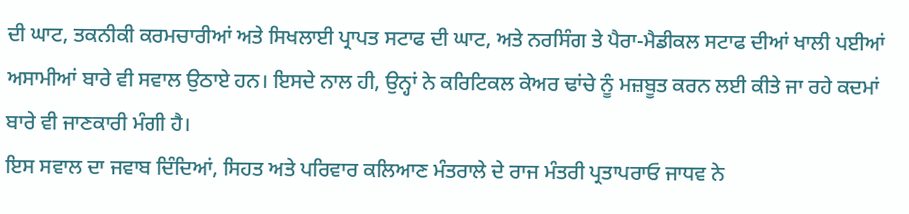ਦੀ ਘਾਟ, ਤਕਨੀਕੀ ਕਰਮਚਾਰੀਆਂ ਅਤੇ ਸਿਖਲਾਈ ਪ੍ਰਾਪਤ ਸਟਾਫ ਦੀ ਘਾਟ, ਅਤੇ ਨਰਸਿੰਗ ਤੇ ਪੈਰਾ-ਮੈਡੀਕਲ ਸਟਾਫ ਦੀਆਂ ਖਾਲੀ ਪਈਆਂ ਅਸਾਮੀਆਂ ਬਾਰੇ ਵੀ ਸਵਾਲ ਉਠਾਏ ਹਨ। ਇਸਦੇ ਨਾਲ ਹੀ, ਉਨ੍ਹਾਂ ਨੇ ਕਰਿਟਿਕਲ ਕੇਅਰ ਢਾਂਚੇ ਨੂੰ ਮਜ਼ਬੂਤ ਕਰਨ ਲਈ ਕੀਤੇ ਜਾ ਰਹੇ ਕਦਮਾਂ ਬਾਰੇ ਵੀ ਜਾਣਕਾਰੀ ਮੰਗੀ ਹੈ।
ਇਸ ਸਵਾਲ ਦਾ ਜਵਾਬ ਦਿੰਦਿਆਂ, ਸਿਹਤ ਅਤੇ ਪਰਿਵਾਰ ਕਲਿਆਣ ਮੰਤਰਾਲੇ ਦੇ ਰਾਜ ਮੰਤਰੀ ਪ੍ਰਤਾਪਰਾਓ ਜਾਧਵ ਨੇ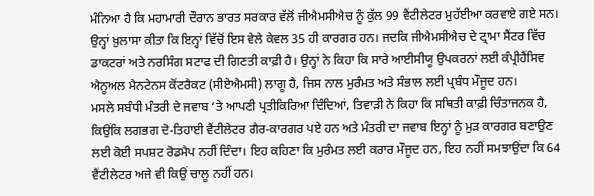ਮੰਨਿਆ ਹੈ ਕਿ ਮਹਾਮਾਰੀ ਦੌਰਾਨ ਭਾਰਤ ਸਰਕਾਰ ਵੱਲੋਂ ਜੀਐਮਸੀਐਚ ਨੂੰ ਕੁੱਲ 99 ਵੈਂਟੀਲੇਟਰ ਮੁਹੱਈਆ ਕਰਵਾਏ ਗਏ ਸਨ। ਉਨ੍ਹਾਂ ਖ਼ੁਲਾਸਾ ਕੀਤਾ ਕਿ ਇਨ੍ਹਾਂ ਵਿੱਚੋਂ ਇਸ ਵੇਲੇ ਕੇਵਲ 35 ਹੀ ਕਾਰਗਰ ਹਨ। ਜਦਕਿ ਜੀਐਮਸੀਐਚ ਦੇ ਟ੍ਰਾਮਾ ਸੈਂਟਰ ਵਿੱਚ ਡਾਕਟਰਾਂ ਅਤੇ ਨਰਸਿੰਗ ਸਟਾਫ ਦੀ ਗਿਣਤੀ ਕਾਫ਼ੀ ਹੈ। ਉਨ੍ਹਾਂ ਨੇ ਕਿਹਾ ਕਿ ਸਾਰੇ ਆਈਸੀਯੂ ਉਪਕਰਨਾਂ ਲਈ ਕੰਪ੍ਰੀਹੈਂਸਿਵ ਐਨੂਅਲ ਮੈਨਟੇਨਸ ਕੋਂਟਰੈਕਟ (ਸੀਏਐਮਸੀ) ਲਾਗੂ ਹੈ, ਜਿਸ ਨਾਲ ਮੁਰੰਮਤ ਅਤੇ ਸੰਭਾਲ ਲਈ ਪ੍ਰਬੰਧ ਮੌਜੂਦ ਹਨ।
ਮਸਲੇ ਸਬੰਧੀ ਮੰਤਰੀ ਦੇ ਜਵਾਬ ‘ਤੇ ਆਪਣੀ ਪ੍ਰਤੀਕਿਰਿਆ ਦਿੰਦਿਆਂ, ਤਿਵਾੜੀ ਨੇ ਕਿਹਾ ਕਿ ਸਥਿਤੀ ਕਾਫ਼ੀ ਚਿੰਤਾਜਨਕ ਹੈ, ਕਿਉਂਕਿ ਲਗਭਗ ਦੋ-ਤਿਹਾਈ ਵੈਂਟੀਲੇਟਰ ਗੈਰ-ਕਾਰਗਰ ਪਏ ਹਨ ਅਤੇ ਮੰਤਰੀ ਦਾ ਜਵਾਬ ਇਨ੍ਹਾਂ ਨੂੰ ਮੁੜ ਕਾਰਗਰ ਬਣਾਉਣ ਲਈ ਕੋਈ ਸਪਸ਼ਟ ਰੋਡਮੈਪ ਨਹੀਂ ਦਿੰਦਾ। ਇਹ ਕਹਿਣਾ ਕਿ ਮੁਰੰਮਤ ਲਈ ਕਰਾਰ ਮੌਜੂਦ ਹਨ, ਇਹ ਨਹੀਂ ਸਮਝਾਉਂਦਾ ਕਿ 64 ਵੈਂਟੀਲੇਟਰ ਅਜੇ ਵੀ ਕਿਉਂ ਚਾਲੂ ਨਹੀਂ ਹਨ।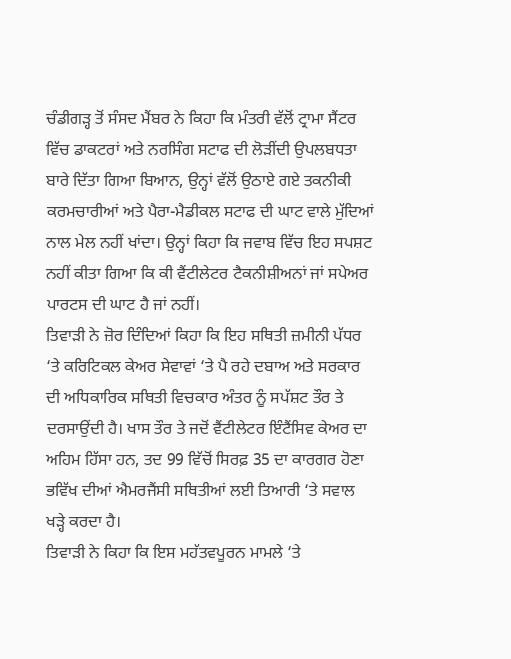ਚੰਡੀਗੜ੍ਹ ਤੋਂ ਸੰਸਦ ਮੈਂਬਰ ਨੇ ਕਿਹਾ ਕਿ ਮੰਤਰੀ ਵੱਲੋਂ ਟ੍ਰਾਮਾ ਸੈਂਟਰ ਵਿੱਚ ਡਾਕਟਰਾਂ ਅਤੇ ਨਰਸਿੰਗ ਸਟਾਫ ਦੀ ਲੋੜੀਂਦੀ ਉਪਲਬਧਤਾ ਬਾਰੇ ਦਿੱਤਾ ਗਿਆ ਬਿਆਨ, ਉਨ੍ਹਾਂ ਵੱਲੋਂ ਉਠਾਏ ਗਏ ਤਕਨੀਕੀ ਕਰਮਚਾਰੀਆਂ ਅਤੇ ਪੈਰਾ-ਮੈਡੀਕਲ ਸਟਾਫ ਦੀ ਘਾਟ ਵਾਲੇ ਮੁੱਦਿਆਂ ਨਾਲ ਮੇਲ ਨਹੀਂ ਖਾਂਦਾ। ਉਨ੍ਹਾਂ ਕਿਹਾ ਕਿ ਜਵਾਬ ਵਿੱਚ ਇਹ ਸਪਸ਼ਟ ਨਹੀਂ ਕੀਤਾ ਗਿਆ ਕਿ ਕੀ ਵੈਂਟੀਲੇਟਰ ਟੈਕਨੀਸ਼ੀਅਨਾਂ ਜਾਂ ਸਪੇਅਰ ਪਾਰਟਸ ਦੀ ਘਾਟ ਹੈ ਜਾਂ ਨਹੀਂ।
ਤਿਵਾੜੀ ਨੇ ਜ਼ੋਰ ਦਿੰਦਿਆਂ ਕਿਹਾ ਕਿ ਇਹ ਸਥਿਤੀ ਜ਼ਮੀਨੀ ਪੱਧਰ ‘ਤੇ ਕਰਿਟਿਕਲ ਕੇਅਰ ਸੇਵਾਵਾਂ ‘ਤੇ ਪੈ ਰਹੇ ਦਬਾਅ ਅਤੇ ਸਰਕਾਰ ਦੀ ਅਧਿਕਾਰਿਕ ਸਥਿਤੀ ਵਿਚਕਾਰ ਅੰਤਰ ਨੂੰ ਸਪੱਸ਼ਟ ਤੌਰ ਤੇ ਦਰਸਾਉਂਦੀ ਹੈ। ਖਾਸ ਤੌਰ ਤੇ ਜਦੋਂ ਵੈਂਟੀਲੇਟਰ ਇੰਟੈਂਸਿਵ ਕੇਅਰ ਦਾ ਅਹਿਮ ਹਿੱਸਾ ਹਨ, ਤਦ 99 ਵਿੱਚੋਂ ਸਿਰਫ਼ 35 ਦਾ ਕਾਰਗਰ ਹੋਣਾ ਭਵਿੱਖ ਦੀਆਂ ਐਮਰਜੈਂਸੀ ਸਥਿਤੀਆਂ ਲਈ ਤਿਆਰੀ ‘ਤੇ ਸਵਾਲ ਖੜ੍ਹੇ ਕਰਦਾ ਹੈ।
ਤਿਵਾੜੀ ਨੇ ਕਿਹਾ ਕਿ ਇਸ ਮਹੱਤਵਪੂਰਨ ਮਾਮਲੇ ‘ਤੇ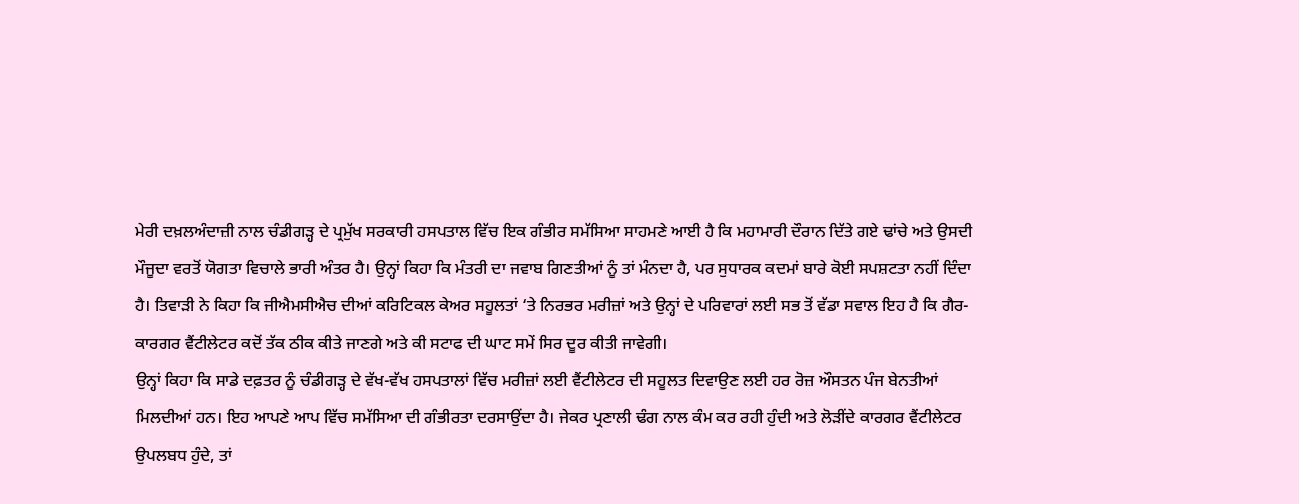ਮੇਰੀ ਦਖ਼ਲਅੰਦਾਜ਼ੀ ਨਾਲ ਚੰਡੀਗੜ੍ਹ ਦੇ ਪ੍ਰਮੁੱਖ ਸਰਕਾਰੀ ਹਸਪਤਾਲ ਵਿੱਚ ਇਕ ਗੰਭੀਰ ਸਮੱਸਿਆ ਸਾਹਮਣੇ ਆਈ ਹੈ ਕਿ ਮਹਾਮਾਰੀ ਦੌਰਾਨ ਦਿੱਤੇ ਗਏ ਢਾਂਚੇ ਅਤੇ ਉਸਦੀ ਮੌਜੂਦਾ ਵਰਤੋਂ ਯੋਗਤਾ ਵਿਚਾਲੇ ਭਾਰੀ ਅੰਤਰ ਹੈ। ਉਨ੍ਹਾਂ ਕਿਹਾ ਕਿ ਮੰਤਰੀ ਦਾ ਜਵਾਬ ਗਿਣਤੀਆਂ ਨੂੰ ਤਾਂ ਮੰਨਦਾ ਹੈ, ਪਰ ਸੁਧਾਰਕ ਕਦਮਾਂ ਬਾਰੇ ਕੋਈ ਸਪਸ਼ਟਤਾ ਨਹੀਂ ਦਿੰਦਾ ਹੈ। ਤਿਵਾੜੀ ਨੇ ਕਿਹਾ ਕਿ ਜੀਐਮਸੀਐਚ ਦੀਆਂ ਕਰਿਟਿਕਲ ਕੇਅਰ ਸਹੂਲਤਾਂ ‘ਤੇ ਨਿਰਭਰ ਮਰੀਜ਼ਾਂ ਅਤੇ ਉਨ੍ਹਾਂ ਦੇ ਪਰਿਵਾਰਾਂ ਲਈ ਸਭ ਤੋਂ ਵੱਡਾ ਸਵਾਲ ਇਹ ਹੈ ਕਿ ਗੈਰ-ਕਾਰਗਰ ਵੈਂਟੀਲੇਟਰ ਕਦੋਂ ਤੱਕ ਠੀਕ ਕੀਤੇ ਜਾਣਗੇ ਅਤੇ ਕੀ ਸਟਾਫ ਦੀ ਘਾਟ ਸਮੇਂ ਸਿਰ ਦੂਰ ਕੀਤੀ ਜਾਵੇਗੀ।
ਉਨ੍ਹਾਂ ਕਿਹਾ ਕਿ ਸਾਡੇ ਦਫ਼ਤਰ ਨੂੰ ਚੰਡੀਗੜ੍ਹ ਦੇ ਵੱਖ-ਵੱਖ ਹਸਪਤਾਲਾਂ ਵਿੱਚ ਮਰੀਜ਼ਾਂ ਲਈ ਵੈਂਟੀਲੇਟਰ ਦੀ ਸਹੂਲਤ ਦਿਵਾਉਣ ਲਈ ਹਰ ਰੋਜ਼ ਔਸਤਨ ਪੰਜ ਬੇਨਤੀਆਂ ਮਿਲਦੀਆਂ ਹਨ। ਇਹ ਆਪਣੇ ਆਪ ਵਿੱਚ ਸਮੱਸਿਆ ਦੀ ਗੰਭੀਰਤਾ ਦਰਸਾਉਂਦਾ ਹੈ। ਜੇਕਰ ਪ੍ਰਣਾਲੀ ਢੰਗ ਨਾਲ ਕੰਮ ਕਰ ਰਹੀ ਹੁੰਦੀ ਅਤੇ ਲੋੜੀਂਦੇ ਕਾਰਗਰ ਵੈਂਟੀਲੇਟਰ ਉਪਲਬਧ ਹੁੰਦੇ, ਤਾਂ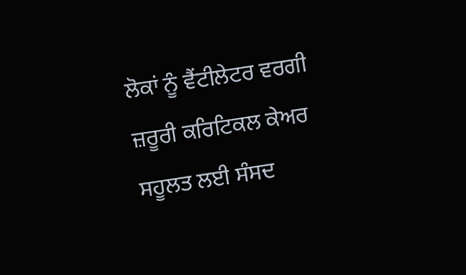ਲੋਕਾਂ ਨੂੰ ਵੈਂਟੀਲੇਟਰ ਵਰਗੀ ਜ਼ਰੂਰੀ ਕਰਿਟਿਕਲ ਕੇਅਰ ਸਹੂਲਤ ਲਈ ਸੰਸਦ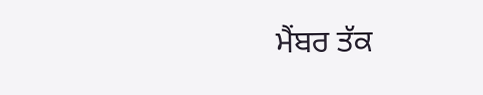ਮੈਂਬਰ ਤੱਕ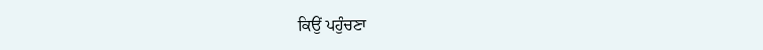ਕਿਉਂ ਪਹੁੰਚਣਾ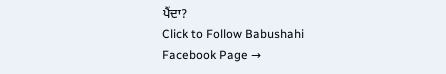ਪੈਂਦਾ?
Click to Follow Babushahi Facebook Page →